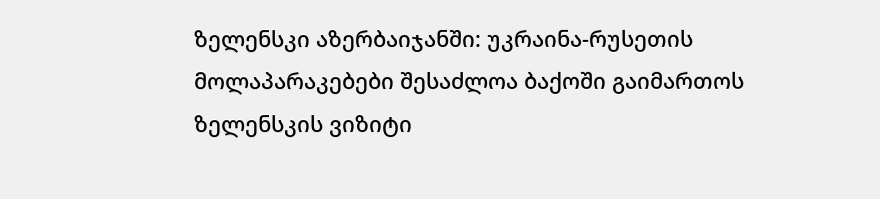ზელენსკი აზერბაიჯანში: უკრაინა-რუსეთის მოლაპარაკებები შესაძლოა ბაქოში გაიმართოს
ზელენსკის ვიზიტი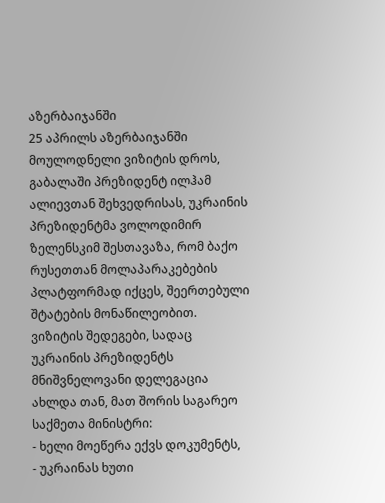აზერბაიჯანში
25 აპრილს აზერბაიჯანში მოულოდნელი ვიზიტის დროს, გაბალაში პრეზიდენტ ილჰამ ალიევთან შეხვედრისას, უკრაინის პრეზიდენტმა ვოლოდიმირ ზელენსკიმ შესთავაზა, რომ ბაქო რუსეთთან მოლაპარაკებების პლატფორმად იქცეს, შეერთებული შტატების მონაწილეობით.
ვიზიტის შედეგები, სადაც უკრაინის პრეზიდენტს მნიშვნელოვანი დელეგაცია ახლდა თან, მათ შორის საგარეო საქმეთა მინისტრი:
- ხელი მოეწერა ექვს დოკუმენტს,
- უკრაინას ხუთი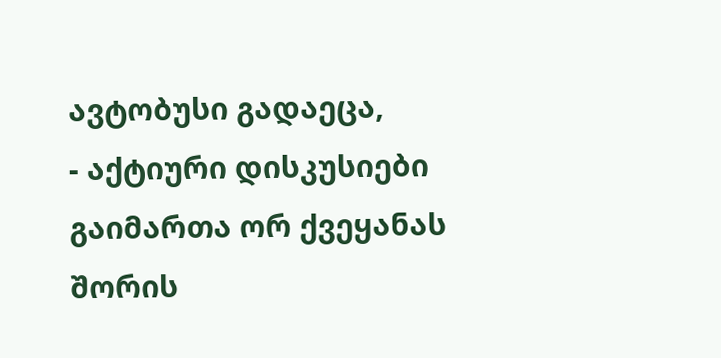ავტობუსი გადაეცა,
- აქტიური დისკუსიები გაიმართა ორ ქვეყანას შორის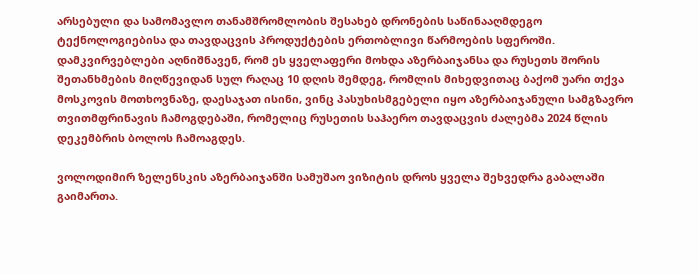არსებული და სამომავლო თანამშრომლობის შესახებ დრონების საწინააღმდეგო ტექნოლოგიებისა და თავდაცვის პროდუქტების ერთობლივი წარმოების სფეროში.
დამკვირვებლები აღნიშნავენ, რომ ეს ყველაფერი მოხდა აზერბაიჯანსა და რუსეთს შორის შეთანხმების მიღწევიდან სულ რაღაც 10 დღის შემდეგ, რომლის მიხედვითაც ბაქომ უარი თქვა მოსკოვის მოთხოვნაზე, დაესაჯათ ისინი, ვინც პასუხისმგებელი იყო აზერბაიჯანული სამგზავრო თვითმფრინავის ჩამოგდებაში, რომელიც რუსეთის საჰაერო თავდაცვის ძალებმა 2024 წლის დეკემბრის ბოლოს ჩამოაგდეს.

ვოლოდიმირ ზელენსკის აზერბაიჯანში სამუშაო ვიზიტის დროს ყველა შეხვედრა გაბალაში გაიმართა.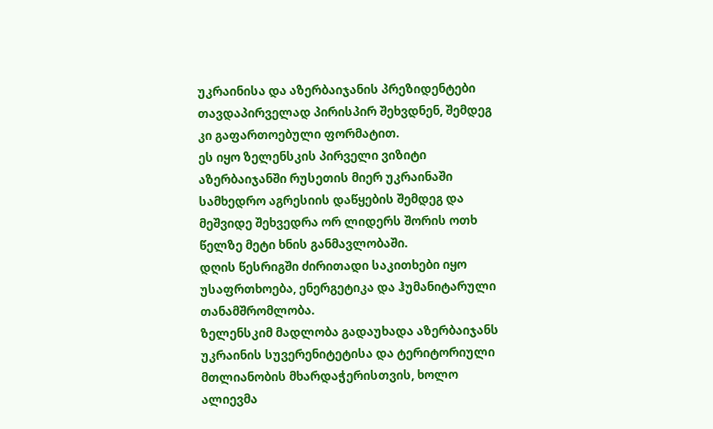უკრაინისა და აზერბაიჯანის პრეზიდენტები თავდაპირველად პირისპირ შეხვდნენ, შემდეგ კი გაფართოებული ფორმატით.
ეს იყო ზელენსკის პირველი ვიზიტი აზერბაიჯანში რუსეთის მიერ უკრაინაში სამხედრო აგრესიის დაწყების შემდეგ და მეშვიდე შეხვედრა ორ ლიდერს შორის ოთხ წელზე მეტი ხნის განმავლობაში.
დღის წესრიგში ძირითადი საკითხები იყო უსაფრთხოება, ენერგეტიკა და ჰუმანიტარული თანამშრომლობა.
ზელენსკიმ მადლობა გადაუხადა აზერბაიჯანს უკრაინის სუვერენიტეტისა და ტერიტორიული მთლიანობის მხარდაჭერისთვის, ხოლო ალიევმა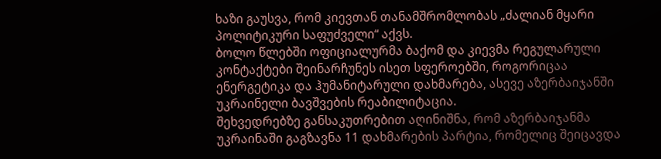ხაზი გაუსვა, რომ კიევთან თანამშრომლობას „ძალიან მყარი პოლიტიკური საფუძველი“ აქვს.
ბოლო წლებში ოფიციალურმა ბაქომ და კიევმა რეგულარული კონტაქტები შეინარჩუნეს ისეთ სფეროებში, როგორიცაა ენერგეტიკა და ჰუმანიტარული დახმარება, ასევე აზერბაიჯანში უკრაინელი ბავშვების რეაბილიტაცია.
შეხვედრებზე განსაკუთრებით აღინიშნა, რომ აზერბაიჯანმა უკრაინაში გაგზავნა 11 დახმარების პარტია, რომელიც შეიცავდა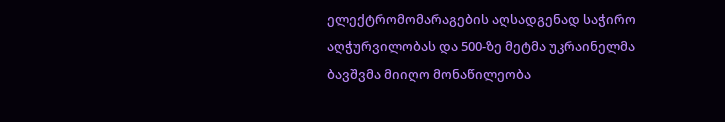ელექტრომომარაგების აღსადგენად საჭირო აღჭურვილობას და 500-ზე მეტმა უკრაინელმა ბავშვმა მიიღო მონაწილეობა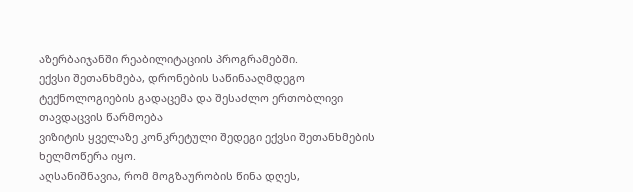აზერბაიჯანში რეაბილიტაციის პროგრამებში.
ექვსი შეთანხმება, დრონების საწინააღმდეგო ტექნოლოგიების გადაცემა და შესაძლო ერთობლივი თავდაცვის წარმოება
ვიზიტის ყველაზე კონკრეტული შედეგი ექვსი შეთანხმების ხელმოწერა იყო.
აღსანიშნავია, რომ მოგზაურობის წინა დღეს,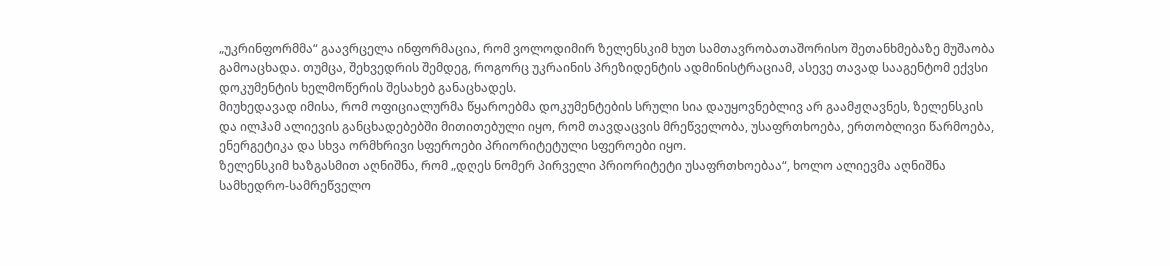„უკრინფორმმა“ გაავრცელა ინფორმაცია, რომ ვოლოდიმირ ზელენსკიმ ხუთ სამთავრობათაშორისო შეთანხმებაზე მუშაობა გამოაცხადა. თუმცა, შეხვედრის შემდეგ, როგორც უკრაინის პრეზიდენტის ადმინისტრაციამ, ასევე თავად სააგენტომ ექვსი დოკუმენტის ხელმოწერის შესახებ განაცხადეს.
მიუხედავად იმისა, რომ ოფიციალურმა წყაროებმა დოკუმენტების სრული სია დაუყოვნებლივ არ გაამჟღავნეს, ზელენსკის და ილჰამ ალიევის განცხადებებში მითითებული იყო, რომ თავდაცვის მრეწველობა, უსაფრთხოება, ერთობლივი წარმოება, ენერგეტიკა და სხვა ორმხრივი სფეროები პრიორიტეტული სფეროები იყო.
ზელენსკიმ ხაზგასმით აღნიშნა, რომ „დღეს ნომერ პირველი პრიორიტეტი უსაფრთხოებაა“, ხოლო ალიევმა აღნიშნა სამხედრო-სამრეწველო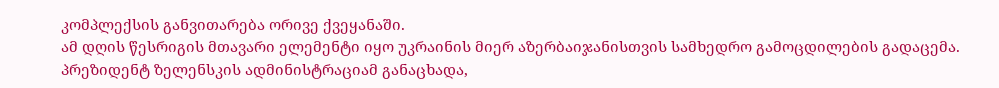კომპლექსის განვითარება ორივე ქვეყანაში.
ამ დღის წესრიგის მთავარი ელემენტი იყო უკრაინის მიერ აზერბაიჯანისთვის სამხედრო გამოცდილების გადაცემა.
პრეზიდენტ ზელენსკის ადმინისტრაციამ განაცხადა,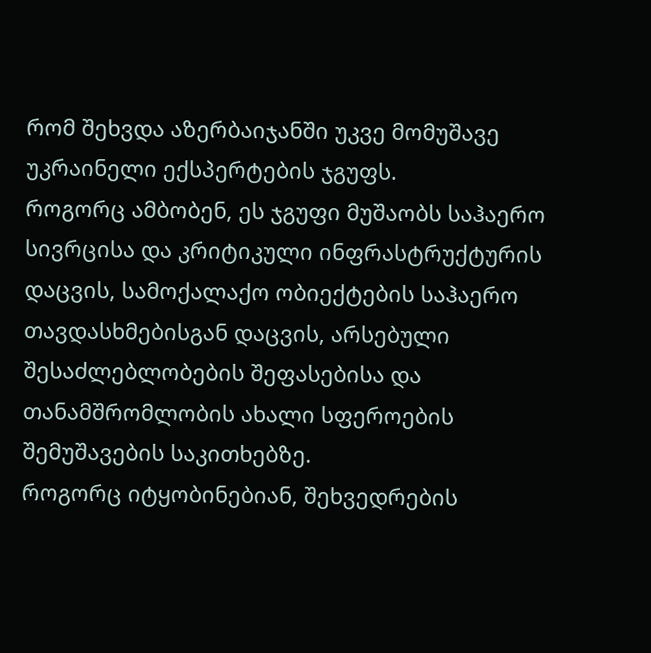რომ შეხვდა აზერბაიჯანში უკვე მომუშავე უკრაინელი ექსპერტების ჯგუფს.
როგორც ამბობენ, ეს ჯგუფი მუშაობს საჰაერო სივრცისა და კრიტიკული ინფრასტრუქტურის დაცვის, სამოქალაქო ობიექტების საჰაერო თავდასხმებისგან დაცვის, არსებული შესაძლებლობების შეფასებისა და თანამშრომლობის ახალი სფეროების შემუშავების საკითხებზე.
როგორც იტყობინებიან, შეხვედრების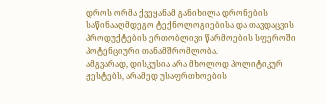დროს ორმა ქვეყანამ განიხილა დრონების საწინააღმდეგო ტექნოლოგიებისა და თავდაცვის პროდუქტების ერთობლივი წარმოების სფეროში პოტენციური თანამშრომლობა.
ამგვარად, დისკუსია არა მხოლოდ პოლიტიკურ ჟესტებს, არამედ უსაფრთხოების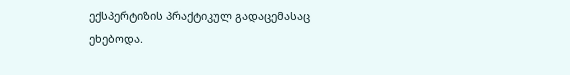ექსპერტიზის პრაქტიკულ გადაცემასაც ეხებოდა.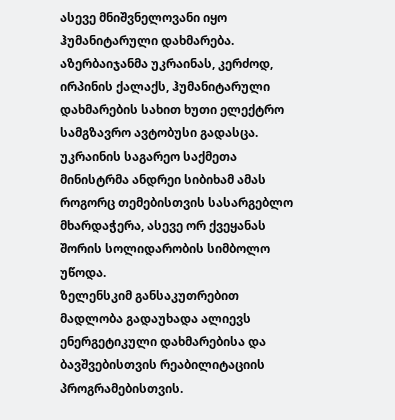ასევე მნიშვნელოვანი იყო ჰუმანიტარული დახმარება.
აზერბაიჯანმა უკრაინას, კერძოდ, ირპინის ქალაქს, ჰუმანიტარული დახმარების სახით ხუთი ელექტრო სამგზავრო ავტობუსი გადასცა.
უკრაინის საგარეო საქმეთა მინისტრმა ანდრეი სიბიხამ ამას როგორც თემებისთვის სასარგებლო მხარდაჭერა, ასევე ორ ქვეყანას შორის სოლიდარობის სიმბოლო უწოდა.
ზელენსკიმ განსაკუთრებით მადლობა გადაუხადა ალიევს ენერგეტიკული დახმარებისა და ბავშვებისთვის რეაბილიტაციის პროგრამებისთვის.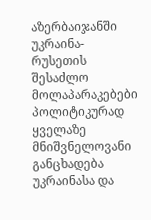აზერბაიჯანში უკრაინა-რუსეთის შესაძლო მოლაპარაკებები
პოლიტიკურად ყველაზე მნიშვნელოვანი განცხადება უკრაინასა და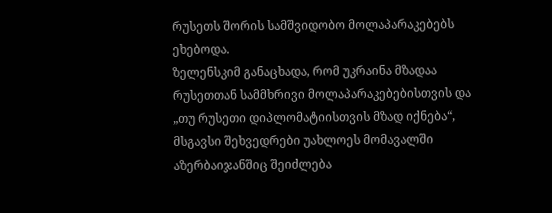რუსეთს შორის სამშვიდობო მოლაპარაკებებს ეხებოდა.
ზელენსკიმ განაცხადა, რომ უკრაინა მზადაა რუსეთთან სამმხრივი მოლაპარაკებებისთვის და „თუ რუსეთი დიპლომატიისთვის მზად იქნება“, მსგავსი შეხვედრები უახლოეს მომავალში აზერბაიჯანშიც შეიძლება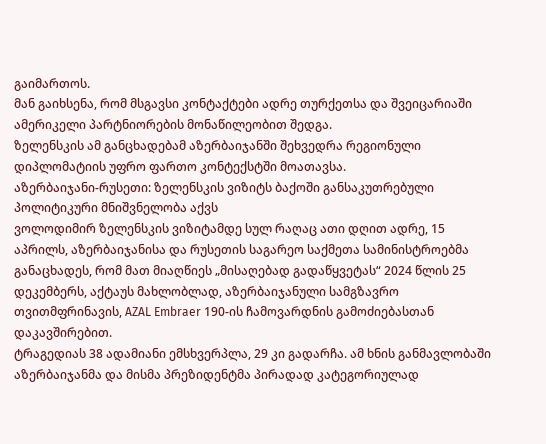გაიმართოს.
მან გაიხსენა, რომ მსგავსი კონტაქტები ადრე თურქეთსა და შვეიცარიაში ამერიკელი პარტნიორების მონაწილეობით შედგა.
ზელენსკის ამ განცხადებამ აზერბაიჯანში შეხვედრა რეგიონული დიპლომატიის უფრო ფართო კონტექსტში მოათავსა.
აზერბაიჯანი-რუსეთი: ზელენსკის ვიზიტს ბაქოში განსაკუთრებული პოლიტიკური მნიშვნელობა აქვს
ვოლოდიმირ ზელენსკის ვიზიტამდე სულ რაღაც ათი დღით ადრე, 15 აპრილს, აზერბაიჯანისა და რუსეთის საგარეო საქმეთა სამინისტროებმა განაცხადეს, რომ მათ მიაღწიეს „მისაღებად გადაწყვეტას“ 2024 წლის 25 დეკემბერს, აქტაუს მახლობლად, აზერბაიჯანული სამგზავრო თვითმფრინავის, AZAL Embraer 190-ის ჩამოვარდნის გამოძიებასთან დაკავშირებით.
ტრაგედიას 38 ადამიანი ემსხვერპლა, 29 კი გადარჩა. ამ ხნის განმავლობაში აზერბაიჯანმა და მისმა პრეზიდენტმა პირადად კატეგორიულად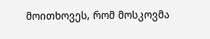მოითხოვეს, რომ მოსკოვმა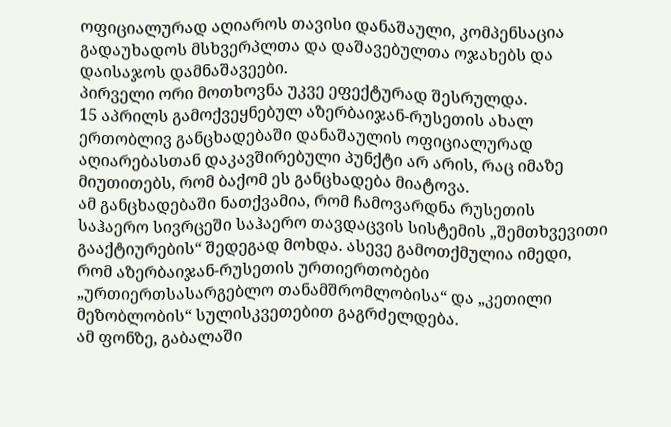ოფიციალურად აღიაროს თავისი დანაშაული, კომპენსაცია გადაუხადოს მსხვერპლთა და დაშავებულთა ოჯახებს და დაისაჯოს დამნაშავეები.
პირველი ორი მოთხოვნა უკვე ეფექტურად შესრულდა.
15 აპრილს გამოქვეყნებულ აზერბაიჯან-რუსეთის ახალ ერთობლივ განცხადებაში დანაშაულის ოფიციალურად აღიარებასთან დაკავშირებული პუნქტი არ არის, რაც იმაზე მიუთითებს, რომ ბაქომ ეს განცხადება მიატოვა.
ამ განცხადებაში ნათქვამია, რომ ჩამოვარდნა რუსეთის საჰაერო სივრცეში საჰაერო თავდაცვის სისტემის „შემთხვევითი გააქტიურების“ შედეგად მოხდა. ასევე გამოთქმულია იმედი, რომ აზერბაიჯან-რუსეთის ურთიერთობები „ურთიერთსასარგებლო თანამშრომლობისა“ და „კეთილი მეზობლობის“ სულისკვეთებით გაგრძელდება.
ამ ფონზე, გაბალაში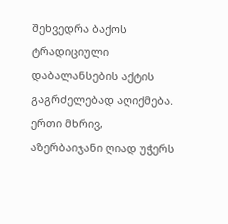შეხვედრა ბაქოს ტრადიციული დაბალანსების აქტის გაგრძელებად აღიქმება.
ერთი მხრივ, აზერბაიჯანი ღიად უჭერს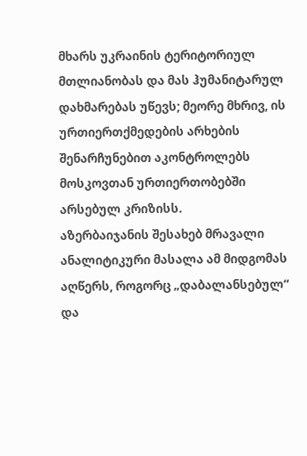მხარს უკრაინის ტერიტორიულ მთლიანობას და მას ჰუმანიტარულ დახმარებას უწევს; მეორე მხრივ, ის ურთიერთქმედების არხების შენარჩუნებით აკონტროლებს მოსკოვთან ურთიერთობებში არსებულ კრიზისს.
აზერბაიჯანის შესახებ მრავალი ანალიტიკური მასალა ამ მიდგომას აღწერს, როგორც „დაბალანსებულ“ და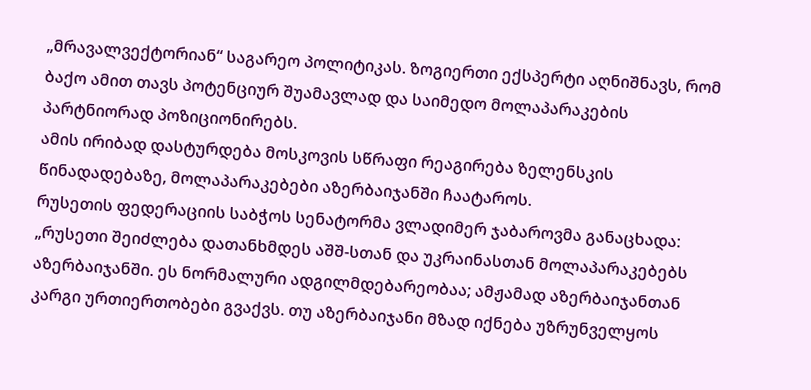„მრავალვექტორიან“ საგარეო პოლიტიკას. ზოგიერთი ექსპერტი აღნიშნავს, რომ ბაქო ამით თავს პოტენციურ შუამავლად და საიმედო მოლაპარაკების პარტნიორად პოზიციონირებს.
ამის ირიბად დასტურდება მოსკოვის სწრაფი რეაგირება ზელენსკის წინადადებაზე, მოლაპარაკებები აზერბაიჯანში ჩაატაროს.
რუსეთის ფედერაციის საბჭოს სენატორმა ვლადიმერ ჯაბაროვმა განაცხადა:
„რუსეთი შეიძლება დათანხმდეს აშშ-სთან და უკრაინასთან მოლაპარაკებებს აზერბაიჯანში. ეს ნორმალური ადგილმდებარეობაა; ამჟამად აზერბაიჯანთან კარგი ურთიერთობები გვაქვს. თუ აზერბაიჯანი მზად იქნება უზრუნველყოს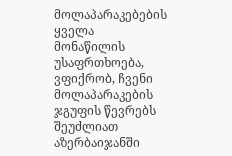მოლაპარაკებების ყველა მონაწილის უსაფრთხოება, ვფიქრობ, ჩვენი მოლაპარაკების ჯგუფის წევრებს შეუძლიათ აზერბაიჯანში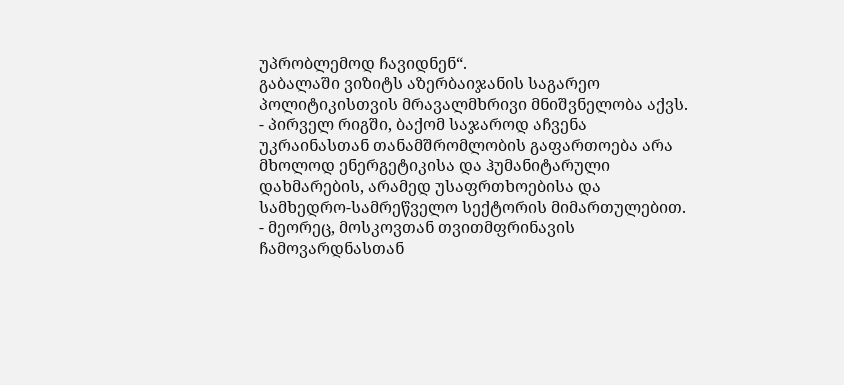უპრობლემოდ ჩავიდნენ“.
გაბალაში ვიზიტს აზერბაიჯანის საგარეო პოლიტიკისთვის მრავალმხრივი მნიშვნელობა აქვს.
- პირველ რიგში, ბაქომ საჯაროდ აჩვენა უკრაინასთან თანამშრომლობის გაფართოება არა მხოლოდ ენერგეტიკისა და ჰუმანიტარული დახმარების, არამედ უსაფრთხოებისა და სამხედრო-სამრეწველო სექტორის მიმართულებით.
- მეორეც, მოსკოვთან თვითმფრინავის ჩამოვარდნასთან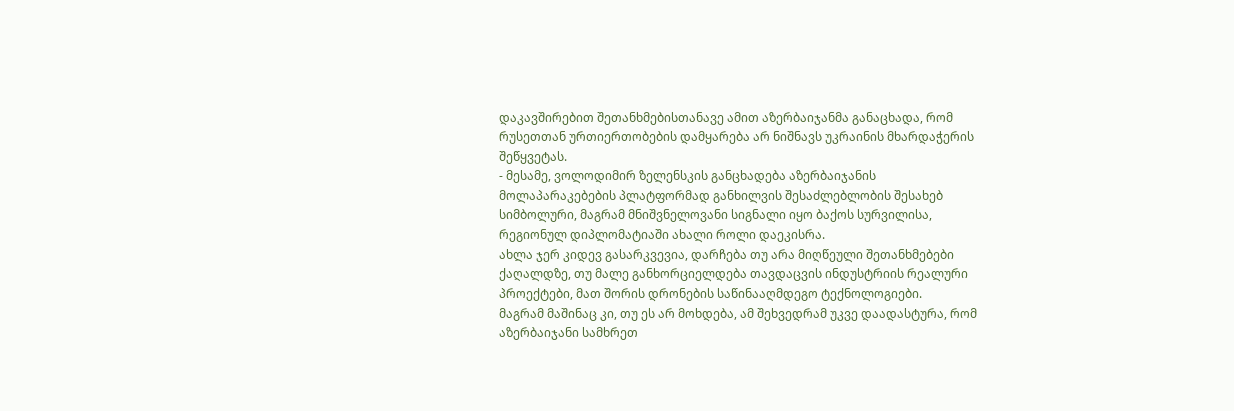დაკავშირებით შეთანხმებისთანავე ამით აზერბაიჯანმა განაცხადა, რომ რუსეთთან ურთიერთობების დამყარება არ ნიშნავს უკრაინის მხარდაჭერის შეწყვეტას.
- მესამე, ვოლოდიმირ ზელენსკის განცხადება აზერბაიჯანის მოლაპარაკებების პლატფორმად განხილვის შესაძლებლობის შესახებ სიმბოლური, მაგრამ მნიშვნელოვანი სიგნალი იყო ბაქოს სურვილისა, რეგიონულ დიპლომატიაში ახალი როლი დაეკისრა.
ახლა ჯერ კიდევ გასარკვევია, დარჩება თუ არა მიღწეული შეთანხმებები ქაღალდზე, თუ მალე განხორციელდება თავდაცვის ინდუსტრიის რეალური პროექტები, მათ შორის დრონების საწინააღმდეგო ტექნოლოგიები.
მაგრამ მაშინაც კი, თუ ეს არ მოხდება, ამ შეხვედრამ უკვე დაადასტურა, რომ აზერბაიჯანი სამხრეთ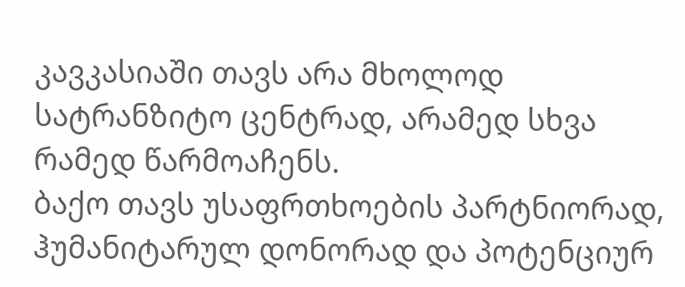კავკასიაში თავს არა მხოლოდ სატრანზიტო ცენტრად, არამედ სხვა რამედ წარმოაჩენს.
ბაქო თავს უსაფრთხოების პარტნიორად, ჰუმანიტარულ დონორად და პოტენციურ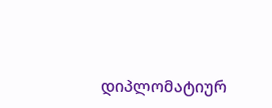დიპლომატიურ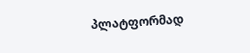პლატფორმად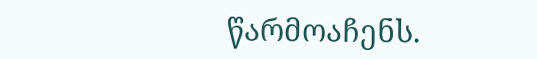წარმოაჩენს.